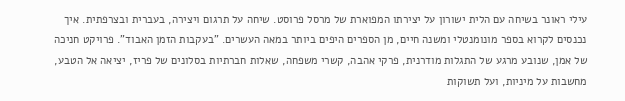עילי ראונר בשיחה עם הלית ישורון על יצירתו המפוארת של מרסל פרוסט. שיחה על תרגום ויצירה, בעברית ובצרפתית. איך נכנסים לקרוא בספר מונומנטלי ומשנה חיים, מן הספרים היפים ביותר במאה העשרים. "בעקבות הזמן האבוד". פרויקט חניכה של אמן, שנובע מרגע של התגלות מודרנית, פרקי אהבה, קשרי משפחה, שאלות חברתיות בסלונים של פריז, יציאה אל הטבע, מחשבות על מיניות, ועל תשוקות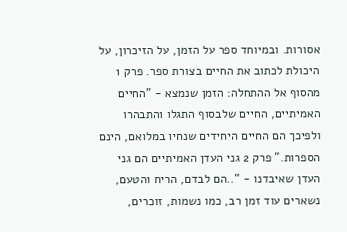אסורות. ובמיוחד ספר על הזמן, על הזיכרון, על היכולת לכתוב את החיים בצורת ספר. פרק 1 מהסוף אל ההתחלה: הזמן שנמצא - "החיים האמיתיים, החיים שלבסוף התגלו והתבהרו ולפיכך הם החיים היחידים שנחיו במלואם, הינם הספרות." פרק 2 גני העדן האמיתיים הם גני העדן שאיבדנו - “..הם לבדם, הריח והטעם, נשארים עוד זמן רב, כמו נשמות, זוכרים,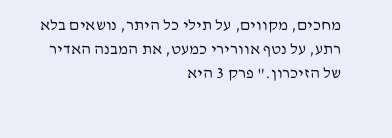מחכים, מקווים, על תילי כל היתר, נושאים בלא רתע, על נטף אוורירי כמעט, את המבנה האדיר של הזיכרון." פרק 3 היא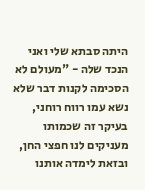היתה סבתא שלי ואני הנכד שלה - "מעולם לא הסכימה לקנות דבר שלא נשא עמו רווח רוחני, בעיקר זה שכמותו מעניקים לנו חפצי החן, ובזאת לימדה אותנו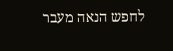לחפש הנאה מעבר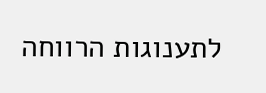לתענוגות הרווחה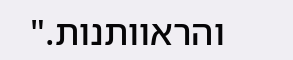והראוותנות."